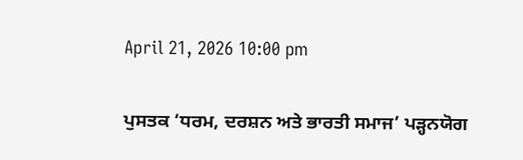April 21, 2026 10:00 pm

ਪੁਸਤਕ ‘ਧਰਮ, ਦਰਸ਼ਨ ਅਤੇ ਭਾਰਤੀ ਸਮਾਜ’ ਪੜ੍ਹਨਯੋਗ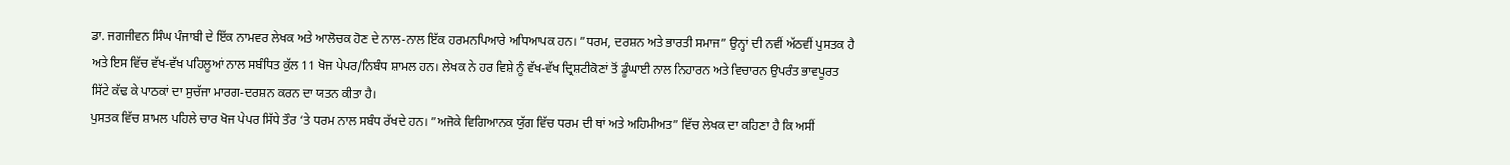ਡਾ. ਜਗਜੀਵਨ ਸਿੰਘ ਪੰਜਾਬੀ ਦੇ ਇੱਕ ਨਾਮਵਰ ਲੇਖਕ ਅਤੇ ਆਲੋਚਕ ਹੋਣ ਦੇ ਨਾਲ-ਨਾਲ ਇੱਕ ਹਰਮਨਪਿਆਰੇ ਅਧਿਆਪਕ ਹਨ। ”ਧਰਮ, ਦਰਸ਼ਨ ਅਤੇ ਭਾਰਤੀ ਸਮਾਜ” ਉਨ੍ਹਾਂ ਦੀ ਨਵੀਂ ਅੱਠਵੀਂ ਪੁਸਤਕ ਹੈ ਅਤੇ ਇਸ ਵਿੱਚ ਵੱਖ-ਵੱਖ ਪਹਿਲੂਆਂ ਨਾਲ ਸਬੰਧਿਤ ਕੁੱਲ 11 ਖੋਜ ਪੇਪਰ/ਨਿਬੰਧ ਸ਼ਾਮਲ ਹਨ। ਲੇਖਕ ਨੇ ਹਰ ਵਿਸ਼ੇ ਨੂੰ ਵੱਖ-ਵੱਖ ਦ੍ਰਿਸ਼ਟੀਕੋਣਾਂ ਤੋਂ ਡੂੰਘਾਈ ਨਾਲ ਨਿਹਾਰਨ ਅਤੇ ਵਿਚਾਰਨ ਉਪਰੰਤ ਭਾਵਪੂਰਤ ਸਿੱਟੇ ਕੱਢ ਕੇ ਪਾਠਕਾਂ ਦਾ ਸੁਚੱਜਾ ਮਾਰਗ-ਦਰਸ਼ਨ ਕਰਨ ਦਾ ਯਤਨ ਕੀਤਾ ਹੈ।
ਪੁਸਤਕ ਵਿੱਚ ਸ਼ਾਮਲ ਪਹਿਲੇ ਚਾਰ ਖੋਜ ਪੇਪਰ ਸਿੱਧੇ ਤੌਰ ‘ਤੇ ਧਰਮ ਨਾਲ ਸਬੰਧ ਰੱਖਦੇ ਹਨ। ”ਅਜੋਕੇ ਵਿਗਿਆਨਕ ਯੁੱਗ ਵਿੱਚ ਧਰਮ ਦੀ ਥਾਂ ਅਤੇ ਅਹਿਮੀਅਤ” ਵਿੱਚ ਲੇਖਕ ਦਾ ਕਹਿਣਾ ਹੈ ਕਿ ਅਸੀਂ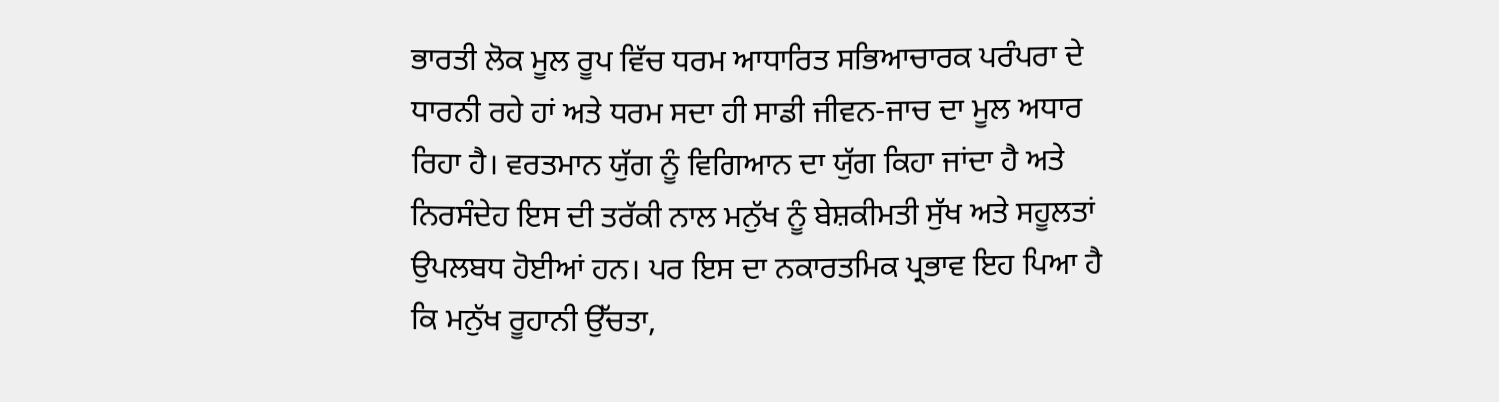ਭਾਰਤੀ ਲੋਕ ਮੂਲ ਰੂਪ ਵਿੱਚ ਧਰਮ ਆਧਾਰਿਤ ਸਭਿਆਚਾਰਕ ਪਰੰਪਰਾ ਦੇ ਧਾਰਨੀ ਰਹੇ ਹਾਂ ਅਤੇ ਧਰਮ ਸਦਾ ਹੀ ਸਾਡੀ ਜੀਵਨ-ਜਾਚ ਦਾ ਮੂਲ ਅਧਾਰ ਰਿਹਾ ਹੈ। ਵਰਤਮਾਨ ਯੁੱਗ ਨੂੰ ਵਿਗਿਆਨ ਦਾ ਯੁੱਗ ਕਿਹਾ ਜਾਂਦਾ ਹੈ ਅਤੇ ਨਿਰਸੰਦੇਹ ਇਸ ਦੀ ਤਰੱਕੀ ਨਾਲ ਮਨੁੱਖ ਨੂੰ ਬੇਸ਼ਕੀਮਤੀ ਸੁੱਖ ਅਤੇ ਸਹੂਲਤਾਂ ਉਪਲਬਧ ਹੋਈਆਂ ਹਨ। ਪਰ ਇਸ ਦਾ ਨਕਾਰਤਮਿਕ ਪ੍ਰਭਾਵ ਇਹ ਪਿਆ ਹੈ ਕਿ ਮਨੁੱਖ ਰੂਹਾਨੀ ਉੱਚਤਾ,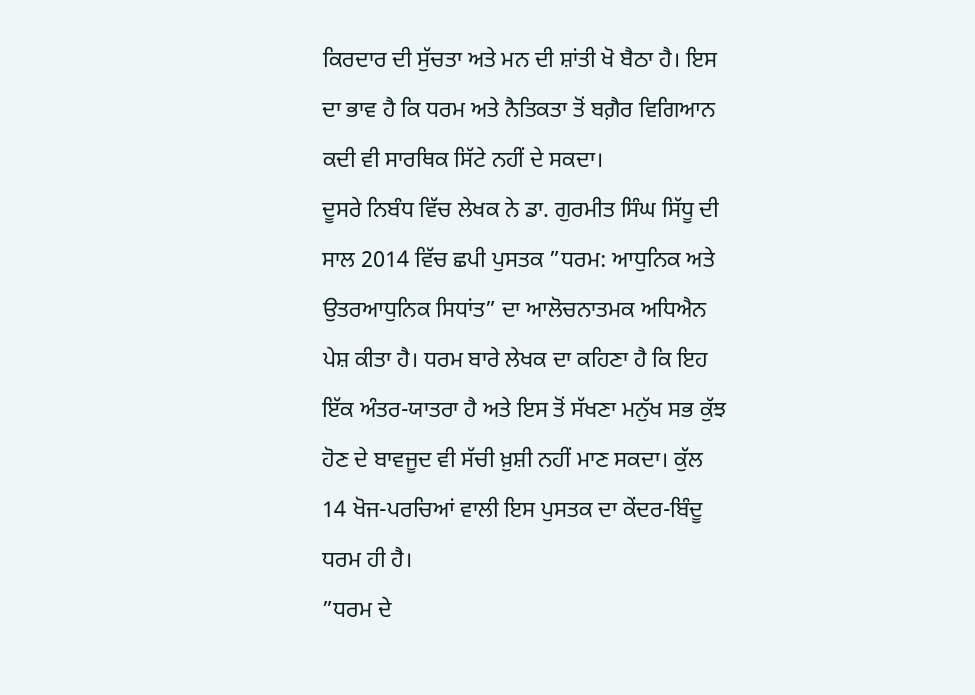ਕਿਰਦਾਰ ਦੀ ਸੁੱਚਤਾ ਅਤੇ ਮਨ ਦੀ ਸ਼ਾਂਤੀ ਖੋ ਬੈਠਾ ਹੈ। ਇਸ ਦਾ ਭਾਵ ਹੈ ਕਿ ਧਰਮ ਅਤੇ ਨੈਤਿਕਤਾ ਤੋਂ ਬਗ਼ੈਰ ਵਿਗਿਆਨ ਕਦੀ ਵੀ ਸਾਰਥਿਕ ਸਿੱਟੇ ਨਹੀਂ ਦੇ ਸਕਦਾ।
ਦੂਸਰੇ ਨਿਬੰਧ ਵਿੱਚ ਲੇਖਕ ਨੇ ਡਾ. ਗੁਰਮੀਤ ਸਿੰਘ ਸਿੱਧੂ ਦੀ ਸਾਲ 2014 ਵਿੱਚ ਛਪੀ ਪੁਸਤਕ ”ਧਰਮ: ਆਧੁਨਿਕ ਅਤੇ ਉਤਰਆਧੁਨਿਕ ਸਿਧਾਂਤ” ਦਾ ਆਲੋਚਨਾਤਮਕ ਅਧਿਐਨ ਪੇਸ਼ ਕੀਤਾ ਹੈ। ਧਰਮ ਬਾਰੇ ਲੇਖਕ ਦਾ ਕਹਿਣਾ ਹੈ ਕਿ ਇਹ ਇੱਕ ਅੰਤਰ-ਯਾਤਰਾ ਹੈ ਅਤੇ ਇਸ ਤੋਂ ਸੱਖਣਾ ਮਨੁੱਖ ਸਭ ਕੁੱਝ ਹੋਣ ਦੇ ਬਾਵਜੂਦ ਵੀ ਸੱਚੀ ਖ਼ੁਸ਼ੀ ਨਹੀਂ ਮਾਣ ਸਕਦਾ। ਕੁੱਲ 14 ਖੋਜ-ਪਰਚਿਆਂ ਵਾਲੀ ਇਸ ਪੁਸਤਕ ਦਾ ਕੇਂਦਰ-ਬਿੰਦੂ ਧਰਮ ਹੀ ਹੈ।
”ਧਰਮ ਦੇ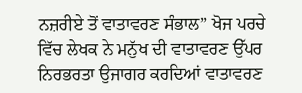ਨਜ਼ਰੀਏ ਤੋਂ ਵਾਤਾਵਰਣ ਸੰਭਾਲ” ਖੋਜ ਪਰਚੇ ਵਿੱਚ ਲੇਖਕ ਨੇ ਮਨੁੱਖ ਦੀ ਵਾਤਾਵਰਣ ਉੱਪਰ ਨਿਰਭਰਤਾ ਉਜਾਗਰ ਕਰਦਿਆਂ ਵਾਤਾਵਰਣ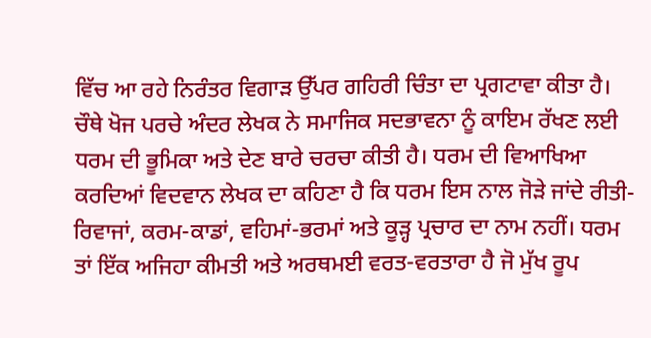ਵਿੱਚ ਆ ਰਹੇ ਨਿਰੰਤਰ ਵਿਗਾੜ ਉੱਪਰ ਗਹਿਰੀ ਚਿੰਤਾ ਦਾ ਪ੍ਰਗਟਾਵਾ ਕੀਤਾ ਹੈ। ਚੌਥੇ ਖੋਜ ਪਰਚੇ ਅੰਦਰ ਲੇਖਕ ਨੇ ਸਮਾਜਿਕ ਸਦਭਾਵਨਾ ਨੂੰ ਕਾਇਮ ਰੱਖਣ ਲਈ ਧਰਮ ਦੀ ਭੂਮਿਕਾ ਅਤੇ ਦੇਣ ਬਾਰੇ ਚਰਚਾ ਕੀਤੀ ਹੈ। ਧਰਮ ਦੀ ਵਿਆਖਿਆ ਕਰਦਿਆਂ ਵਿਦਵਾਨ ਲੇਖਕ ਦਾ ਕਹਿਣਾ ਹੈ ਕਿ ਧਰਮ ਇਸ ਨਾਲ ਜੋੜੇ ਜਾਂਦੇ ਰੀਤੀ-ਰਿਵਾਜਾਂ, ਕਰਮ-ਕਾਡਾਂ, ਵਹਿਮਾਂ-ਭਰਮਾਂ ਅਤੇ ਕੂੜ੍ਹ ਪ੍ਰਚਾਰ ਦਾ ਨਾਮ ਨਹੀਂ। ਧਰਮ ਤਾਂ ਇੱਕ ਅਜਿਹਾ ਕੀਮਤੀ ਅਤੇ ਅਰਥਮਈ ਵਰਤ-ਵਰਤਾਰਾ ਹੈ ਜੋ ਮੁੱਖ ਰੂਪ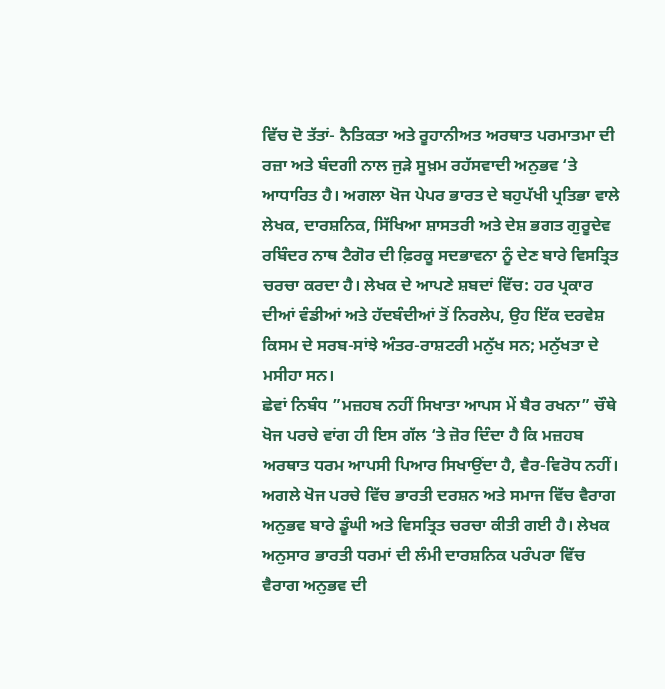ਵਿੱਚ ਦੋ ਤੱਤਾਂ- ਨੈਤਿਕਤਾ ਅਤੇ ਰੂਹਾਨੀਅਤ ਅਰਥਾਤ ਪਰਮਾਤਮਾ ਦੀ ਰਜ਼ਾ ਅਤੇ ਬੰਦਗੀ ਨਾਲ ਜੁੜੇ ਸੂਖ਼ਮ ਰਹੱਸਵਾਦੀ ਅਨੁਭਵ ‘ਤੇ ਆਧਾਰਿਤ ਹੈ। ਅਗਲਾ ਖੋਜ ਪੇਪਰ ਭਾਰਤ ਦੇ ਬਹੁਪੱਖੀ ਪ੍ਰਤਿਭਾ ਵਾਲੇ ਲੇਖਕ, ਦਾਰਸ਼ਨਿਕ, ਸਿੱਖਿਆ ਸ਼ਾਸਤਰੀ ਅਤੇ ਦੇਸ਼ ਭਗਤ ਗੁਰੂਦੇਵ ਰਬਿੰਦਰ ਨਾਥ ਟੈਗੋਰ ਦੀ ਫ਼ਿਰਕੂ ਸਦਭਾਵਨਾ ਨੂੰ ਦੇਣ ਬਾਰੇ ਵਿਸਤ੍ਰਿਤ ਚਰਚਾ ਕਰਦਾ ਹੈ। ਲੇਖਕ ਦੇ ਆਪਣੇ ਸ਼ਬਦਾਂ ਵਿੱਚ: ਹਰ ਪ੍ਰਕਾਰ ਦੀਆਂ ਵੰਡੀਆਂ ਅਤੇ ਹੱਦਬੰਦੀਆਂ ਤੋਂ ਨਿਰਲੇਪ, ਉਹ ਇੱਕ ਦਰਵੇਸ਼ ਕਿਸਮ ਦੇ ਸਰਬ-ਸਾਂਝੇ ਅੰਤਰ-ਰਾਸ਼ਟਰੀ ਮਨੁੱਖ ਸਨ; ਮਨੁੱਖਤਾ ਦੇ ਮਸੀਹਾ ਸਨ।
ਛੇਵਾਂ ਨਿਬੰਧ ”ਮਜ਼ਹਬ ਨਹੀਂ ਸਿਖਾਤਾ ਆਪਸ ਮੇਂ ਬੈਰ ਰਖਨਾ” ਚੌਥੇ ਖੋਜ ਪਰਚੇ ਵਾਂਗ ਹੀ ਇਸ ਗੱਲ ‘ਤੇ ਜ਼ੋਰ ਦਿੰਦਾ ਹੈ ਕਿ ਮਜ਼ਹਬ ਅਰਥਾਤ ਧਰਮ ਆਪਸੀ ਪਿਆਰ ਸਿਖਾਉਂਦਾ ਹੈ, ਵੈਰ-ਵਿਰੋਧ ਨਹੀਂ। ਅਗਲੇ ਖੋਜ ਪਰਚੇ ਵਿੱਚ ਭਾਰਤੀ ਦਰਸ਼ਨ ਅਤੇ ਸਮਾਜ ਵਿੱਚ ਵੈਰਾਗ ਅਨੁਭਵ ਬਾਰੇ ਡੂੰਘੀ ਅਤੇ ਵਿਸਤ੍ਰਿਤ ਚਰਚਾ ਕੀਤੀ ਗਈ ਹੈ। ਲੇਖਕ ਅਨੁਸਾਰ ਭਾਰਤੀ ਧਰਮਾਂ ਦੀ ਲੰਮੀ ਦਾਰਸ਼ਨਿਕ ਪਰੰਪਰਾ ਵਿੱਚ ਵੈਰਾਗ ਅਨੁਭਵ ਦੀ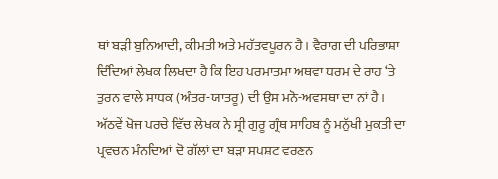ਥਾਂ ਬੜੀ ਬੁਨਿਆਦੀ, ਕੀਮਤੀ ਅਤੇ ਮਹੱਤਵਪੂਰਨ ਹੈ। ਵੈਰਾਗ ਦੀ ਪਰਿਭਾਸ਼ਾ ਦਿੰਦਿਆਂ ਲੇਖਕ ਲਿਖਦਾ ਹੈ ਕਿ ਇਹ ਪਰਮਾਤਮਾ ਅਥਵਾ ਧਰਮ ਦੇ ਰਾਹ ‘ਤੇ ਤੁਰਨ ਵਾਲੇ ਸਾਧਕ (ਅੰਤਰ-ਯਾਤਰੂ) ਦੀ ਉਸ ਮਨੋ-ਅਵਸਥਾ ਦਾ ਨਾਂ ਹੈ।
ਅੱਠਵੇਂ ਖੋਜ ਪਰਚੇ ਵਿੱਚ ਲੇਖਕ ਨੇ ਸ੍ਰੀ ਗੁਰੂ ਗ੍ਰੰਥ ਸਾਹਿਬ ਨੂੰ ਮਨੁੱਖੀ ਮੁਕਤੀ ਦਾ ਪ੍ਰਵਚਨ ਮੰਨਦਿਆਂ ਦੋ ਗੱਲਾਂ ਦਾ ਬੜਾ ਸਪਸ਼ਟ ਵਰਣਨ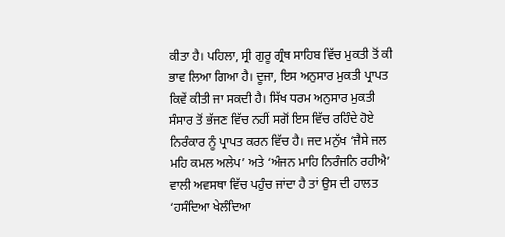ਕੀਤਾ ਹੈ। ਪਹਿਲਾ, ਸ੍ਰੀ ਗੁਰੂ ਗ੍ਰੰਥ ਸਾਹਿਬ ਵਿੱਚ ਮੁਕਤੀ ਤੋਂ ਕੀ ਭਾਵ ਲਿਆ ਗਿਆ ਹੈ। ਦੂਜਾ, ਇਸ ਅਨੁਸਾਰ ਮੁਕਤੀ ਪ੍ਰਾਪਤ ਕਿਵੇਂ ਕੀਤੀ ਜਾ ਸਕਦੀ ਹੈ। ਸਿੱਖ ਧਰਮ ਅਨੁਸਾਰ ਮੁਕਤੀ ਸੰਸਾਰ ਤੋਂ ਭੱਜਣ ਵਿੱਚ ਨਹੀਂ ਸਗੋਂ ਇਸ ਵਿੱਚ ਰਹਿੰਦੇ ਹੋਏ ਨਿਰੰਕਾਰ ਨੂੰ ਪ੍ਰਾਪਤ ਕਰਨ ਵਿੱਚ ਹੈ। ਜਦ ਮਨੁੱਖ ‘ਜੈਸੇ ਜਲ ਮਹਿ ਕਮਲ ਅਲੇਪ’ ਅਤੇ ‘ਅੰਜਨ ਮਾਹਿ ਨਿਰੰਜਨਿ ਰਹੀਐ’ ਵਾਲੀ ਅਵਸਥਾ ਵਿੱਚ ਪਹੁੰਚ ਜਾਂਦਾ ਹੈ ਤਾਂ ਉਸ ਦੀ ਹਾਲਤ ‘ਹਸੰਦਿਆ ਖੇਲੰਦਿਆ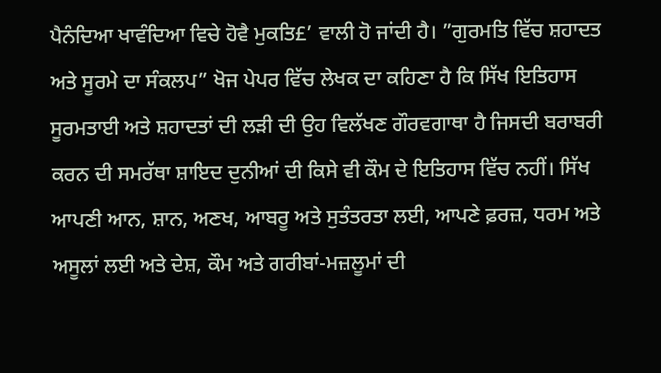ਪੈਨੰਦਿਆ ਖਾਵੰਦਿਆ ਵਿਚੇ ਹੋਵੈ ਮੁਕਤਿ£’ ਵਾਲੀ ਹੋ ਜਾਂਦੀ ਹੈ। ”ਗੁਰਮਤਿ ਵਿੱਚ ਸ਼ਹਾਦਤ ਅਤੇ ਸੂਰਮੇ ਦਾ ਸੰਕਲਪ” ਖੋਜ ਪੇਪਰ ਵਿੱਚ ਲੇਖਕ ਦਾ ਕਹਿਣਾ ਹੈ ਕਿ ਸਿੱਖ ਇਤਿਹਾਸ ਸੂਰਮਤਾਈ ਅਤੇ ਸ਼ਹਾਦਤਾਂ ਦੀ ਲੜੀ ਦੀ ਉਹ ਵਿਲੱਖਣ ਗੌਰਵਗਾਥਾ ਹੈ ਜਿਸਦੀ ਬਰਾਬਰੀ ਕਰਨ ਦੀ ਸਮਰੱਥਾ ਸ਼ਾਇਦ ਦੁਨੀਆਂ ਦੀ ਕਿਸੇ ਵੀ ਕੌਮ ਦੇ ਇਤਿਹਾਸ ਵਿੱਚ ਨਹੀਂ। ਸਿੱਖ ਆਪਣੀ ਆਨ, ਸ਼ਾਨ, ਅਣਖ, ਆਬਰੂ ਅਤੇ ਸੁਤੰਤਰਤਾ ਲਈ, ਆਪਣੇ ਫ਼ਰਜ਼, ਧਰਮ ਅਤੇ ਅਸੂਲਾਂ ਲਈ ਅਤੇ ਦੇਸ਼, ਕੌਮ ਅਤੇ ਗਰੀਬਾਂ-ਮਜ਼ਲੂਮਾਂ ਦੀ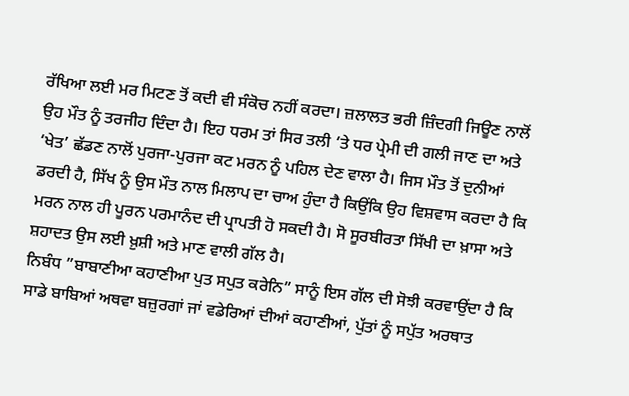ਰੱਖਿਆ ਲਈ ਮਰ ਮਿਟਣ ਤੋਂ ਕਦੀ ਵੀ ਸੰਕੋਚ ਨਹੀਂ ਕਰਦਾ। ਜ਼ਲਾਲਤ ਭਰੀ ਜ਼ਿੰਦਗੀ ਜਿਊਣ ਨਾਲੋਂ ਉਹ ਮੌਤ ਨੂੰ ਤਰਜੀਹ ਦਿੰਦਾ ਹੈ। ਇਹ ਧਰਮ ਤਾਂ ਸਿਰ ਤਲੀ ‘ਤੇ ਧਰ ਪ੍ਰੇਮੀ ਦੀ ਗਲੀ ਜਾਣ ਦਾ ਅਤੇ ‘ਖੇਤ’ ਛੱਡਣ ਨਾਲੋਂ ਪੁਰਜਾ-ਪੁਰਜਾ ਕਟ ਮਰਨ ਨੂੰ ਪਹਿਲ ਦੇਣ ਵਾਲਾ ਹੈ। ਜਿਸ ਮੌਤ ਤੋਂ ਦੁਨੀਆਂ ਡਰਦੀ ਹੈ, ਸਿੱਖ ਨੂੰ ਉਸ ਮੌਤ ਨਾਲ ਮਿਲਾਪ ਦਾ ਚਾਅ ਹੁੰਦਾ ਹੈ ਕਿਉਂਕਿ ਉਹ ਵਿਸ਼ਵਾਸ ਕਰਦਾ ਹੈ ਕਿ ਮਰਨ ਨਾਲ ਹੀ ਪੂਰਨ ਪਰਮਾਨੰਦ ਦੀ ਪ੍ਰਾਪਤੀ ਹੋ ਸਕਦੀ ਹੈ। ਸੋ ਸੂਰਬੀਰਤਾ ਸਿੱਖੀ ਦਾ ਖ਼ਾਸਾ ਅਤੇ ਸ਼ਹਾਦਤ ਉਸ ਲਈ ਖ਼ੁਸ਼ੀ ਅਤੇ ਮਾਣ ਵਾਲੀ ਗੱਲ ਹੈ।
ਨਿਬੰਧ ”ਬਾਬਾਣੀਆ ਕਹਾਣੀਆ ਪੁਤ ਸਪੁਤ ਕਰੇਨਿ” ਸਾਨੂੰ ਇਸ ਗੱਲ ਦੀ ਸੋਝੀ ਕਰਵਾਉਂਦਾ ਹੈ ਕਿ ਸਾਡੇ ਬਾਬਿਆਂ ਅਥਵਾ ਬਜ਼ੁਰਗਾਂ ਜਾਂ ਵਡੇਰਿਆਂ ਦੀਆਂ ਕਹਾਣੀਆਂ, ਪੁੱਤਾਂ ਨੂੰ ਸਪੁੱਤ ਅਰਥਾਤ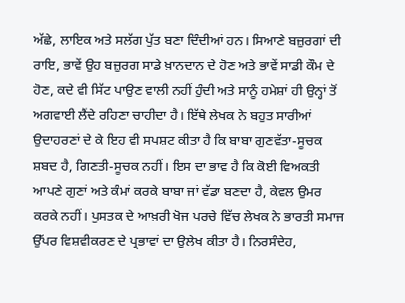ਅੱਛੇ, ਲਾਇਕ ਅਤੇ ਸਲੱਗ ਪੁੱਤ ਬਣਾ ਦਿੰਦੀਆਂ ਹਨ। ਸਿਆਣੇ ਬਜ਼ੁਰਗਾਂ ਦੀ ਰਾਇ, ਭਾਵੇਂ ਉਹ ਬਜ਼ੁਰਗ ਸਾਡੇ ਖ਼ਾਨਦਾਨ ਦੇ ਹੋਣ ਅਤੇ ਭਾਵੇਂ ਸਾਡੀ ਕੌਮ ਦੇ ਹੋਣ, ਕਦੇ ਵੀ ਸਿੱਟ ਪਾਉਣ ਵਾਲੀ ਨਹੀਂ ਹੁੰਦੀ ਅਤੇ ਸਾਨੂੰ ਹਮੇਸ਼ਾਂ ਹੀ ਉਨ੍ਹਾਂ ਤੋਂ ਅਗਵਾਈ ਲੈਂਦੇ ਰਹਿਣਾ ਚਾਹੀਦਾ ਹੈ। ਇੱਥੇ ਲੇਖਕ ਨੇ ਬਹੁਤ ਸਾਰੀਆਂ ਉਦਾਹਰਣਾਂ ਦੇ ਕੇ ਇਹ ਵੀ ਸਪਸ਼ਟ ਕੀਤਾ ਹੈ ਕਿ ਬਾਬਾ ਗੁਣਵੱਤਾ-ਸੂਚਕ ਸ਼ਬਦ ਹੈ, ਗਿਣਤੀ-ਸੂਚਕ ਨਹੀਂ। ਇਸ ਦਾ ਭਾਵ ਹੈ ਕਿ ਕੋਈ ਵਿਅਕਤੀ ਆਪਣੇ ਗੁਣਾਂ ਅਤੇ ਕੰਮਾਂ ਕਰਕੇ ਬਾਬਾ ਜਾਂ ਵੱਡਾ ਬਣਦਾ ਹੈ, ਕੇਵਲ ਉਮਰ ਕਰਕੇ ਨਹੀਂ। ਪੁਸਤਕ ਦੇ ਆਖ਼ਰੀ ਖੋਜ ਪਰਚੇ ਵਿੱਚ ਲੇਖਕ ਨੇ ਭਾਰਤੀ ਸਮਾਜ ਉੱਪਰ ਵਿਸ਼ਵੀਕਰਣ ਦੇ ਪ੍ਰਭਾਵਾਂ ਦਾ ਉਲੇਖ ਕੀਤਾ ਹੈ। ਨਿਰਸੰਦੇਹ,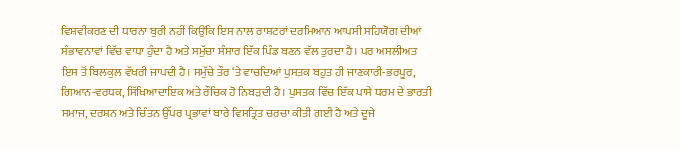ਵਿਸ਼ਵੀਕਰਣ ਦੀ ਧਾਰਨਾ ਬੁਰੀ ਨਹੀਂ ਕਿਉਂਕਿ ਇਸ ਨਾਲ ਰਾਸ਼ਟਰਾਂ ਦਰਮਿਆਨ ਆਪਸੀ ਸਹਿਯੋਗ ਦੀਆਂ ਸੰਭਾਵਨਾਵਾਂ ਵਿੱਚ ਵਾਧਾ ਹੁੰਦਾ ਹੈ ਅਤੇ ਸਮੁੱਚਾ ਸੰਸਾਰ ਇੱਕ ਪਿੰਡ ਬਣਨ ਵੱਲ ਤੁਰਦਾ ਹੈ। ਪਰ ਅਸਲੀਅਤ ਇਸ ਤੋਂ ਬਿਲਕੁਲ ਵੱਖਰੀ ਜਾਪਦੀ ਹੈ। ਸਮੁੱਚੇ ਤੌਰ ‘ਤੇ ਵਾਚਦਿਆਂ ਪੁਸਤਕ ਬਹੁਤ ਹੀ ਜਾਣਕਾਰੀ-ਭਰਪੂਰ, ਗਿਆਨ-ਵਰਧਕ, ਸਿੱਖਿਆਦਾਇਕ ਅਤੇ ਰੌਚਿਕ ਹੋ ਨਿਬੜਦੀ ਹੈ। ਪੁਸਤਕ ਵਿੱਚ ਇੱਕ ਪਾਸੇ ਧਰਮ ਦੇ ਭਾਰਤੀ ਸਮਾਜ, ਦਰਸ਼ਨ ਅਤੇ ਚਿੰਤਨ ਉੱਪਰ ਪ੍ਰਭਾਵਾਂ ਬਾਰੇ ਵਿਸਤ੍ਰਿਤ ਚਰਚਾ ਕੀਤੀ ਗਈ ਹੈ ਅਤੇ ਦੂਜੇ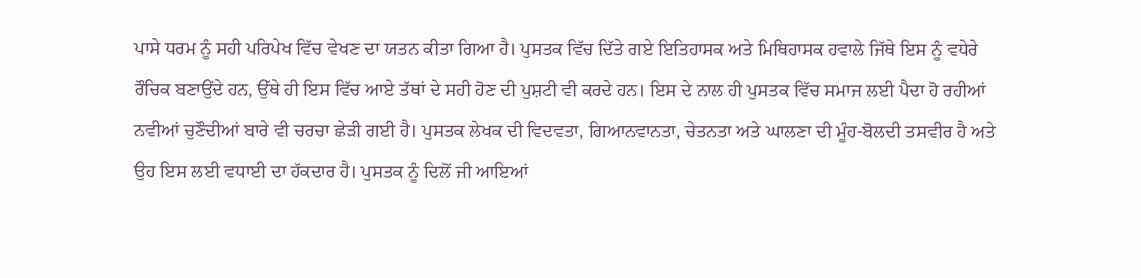ਪਾਸੇ ਧਰਮ ਨੂੰ ਸਹੀ ਪਰਿਪੇਖ ਵਿੱਚ ਵੇਖਣ ਦਾ ਯਤਨ ਕੀਤਾ ਗਿਆ ਹੈ। ਪੁਸਤਕ ਵਿੱਚ ਦਿੱਤੇ ਗਏ ਇਤਿਹਾਸਕ ਅਤੇ ਮਿਥਿਹਾਸਕ ਹਵਾਲੇ ਜਿੱਥੇ ਇਸ ਨੂੰ ਵਧੇਰੇ ਰੌਚਿਕ ਬਣਾਉਂਦੇ ਹਨ, ਉੱਥੇ ਹੀ ਇਸ ਵਿੱਚ ਆਏ ਤੱਥਾਂ ਦੇ ਸਹੀ ਹੋਣ ਦੀ ਪੁਸ਼ਟੀ ਵੀ ਕਰਦੇ ਹਨ। ਇਸ ਦੇ ਨਾਲ ਹੀ ਪੁਸਤਕ ਵਿੱਚ ਸਮਾਜ ਲਈ ਪੈਦਾ ਹੋ ਰਹੀਆਂ ਨਵੀਆਂ ਚੁਣੌਦੀਆਂ ਬਾਰੇ ਵੀ ਚਰਚਾ ਛੇੜੀ ਗਈ ਹੈ। ਪੁਸਤਕ ਲੇਖਕ ਦੀ ਵਿਦਵਤਾ, ਗਿਆਨਵਾਨਤਾ, ਚੇਤਨਤਾ ਅਤੇ ਘਾਲਣਾ ਦੀ ਮੂੰਹ-ਬੋਲਦੀ ਤਸਵੀਰ ਹੈ ਅਤੇ ਉਹ ਇਸ ਲਈ ਵਧਾਈ ਦਾ ਹੱਕਦਾਰ ਹੈ। ਪੁਸਤਕ ਨੂੰ ਦਿਲੋਂ ਜੀ ਆਇਆਂ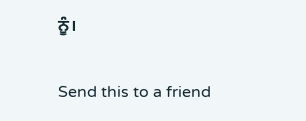ਨੂੰ।

Send this to a friend